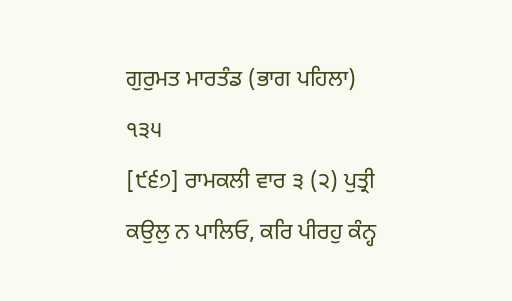ਗੁਰੁਮਤ ਮਾਰਤੰਡ (ਭਾਗ ਪਹਿਲਾ)
੧੩੫
[੯੬੭] ਰਾਮਕਲੀ ਵਾਰ ੩ (੨) ਪੁਤ੍ਰੀ ਕਉਲੁ ਨ ਪਾਲਿਓ, ਕਰਿ ਪੀਰਹੁ ਕੰਨ੍ਹ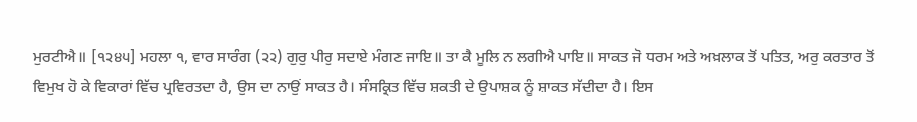ਮੁਰਟੀਐ॥ [੧੨੪੫] ਮਹਲਾ ੧, ਵਾਰ ਸਾਰੰਗ (੨੨) ਗੁਰੁ ਪੀਰੁ ਸਦਾਏ ਮੰਗਣ ਜਾਇ॥ ਤਾ ਕੈ ਮੂਲਿ ਨ ਲਗੀਐ ਪਾਇ॥ ਸਾਕਤ ਜੋ ਧਰਮ ਅਤੇ ਅਖ਼ਲਾਕ ਤੋਂ ਪਤਿਤ, ਅਰੁ ਕਰਤਾਰ ਤੋਂ ਵਿਮੁਖ ਹੋ ਕੇ ਵਿਕਾਰਾਂ ਵਿੱਚ ਪ੍ਰਵਿਰਤਦਾ ਹੈ, ਉਸ ਦਾ ਨਾਉਂ ਸਾਕਤ ਹੈ। ਸੰਸਕ੍ਰਿਤ ਵਿੱਚ ਸ਼ਕਤੀ ਦੇ ਉਪਾਸ਼ਕ ਨੂੰ ਸ਼ਾਕਤ ਸੱਦੀਦਾ ਹੈ। ਇਸ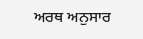ਅਰਥ ਅਨੁਸਾਰ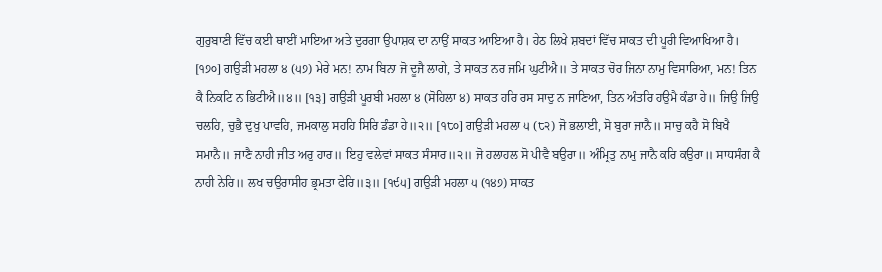ਗੁਰੁਬਾਣੀ ਵਿੱਚ ਕਈ ਥਾਈਂ ਮਾਇਆ ਅਤੇ ਦੁਰਗਾ ਉਪਾਸ਼ਕ ਦਾ ਨਾਉਂ ਸਾਕਤ ਆਇਆ ਹੈ। ਹੇਠ ਲਿਖੇ ਸ਼ਬਦਾਂ ਵਿੱਚ ਸਾਕਤ ਦੀ ਪੂਰੀ ਵਿਆਖਿਆ ਹੈ। [੧੭੦] ਗਉੜੀ ਮਹਲਾ ੪ (੫੭) ਮੇਰੇ ਮਨ! ਨਾਮ ਬਿਨਾ ਜੋ ਦੂਜੈ ਲਾਗੇ, ਤੇ ਸਾਕਤ ਨਰ ਜਮਿ ਘੁਟੀਐ॥ ਤੇ ਸਾਕਤ ਚੋਰ ਜਿਨਾ ਨਾਮੁ ਵਿਸਾਰਿਆ, ਮਨ! ਤਿਨ ਕੈ ਨਿਕਟਿ ਨ ਭਿਟੀਐ॥੪॥ [੧੩] ਗਉੜੀ ਪੂਰਬੀ ਮਹਲਾ ੪ (ਸੋਹਿਲਾ ੪) ਸਾਕਤ ਹਰਿ ਰਸ ਸਾਦੁ ਨ ਜਾਣਿਆ, ਤਿਨ ਅੰਤਰਿ ਹਉਮੈ ਕੰਡਾ ਹੇ॥ ਜਿਉ ਜਿਉ ਚਲਹਿ, ਚੁਭੈ ਦੁਖੁ ਪਾਵਹਿ, ਜਮਕਾਲੁ ਸਹਹਿ ਸਿਰਿ ਡੰਡਾ ਹੇ॥੨॥ [੧੮੦] ਗਉੜੀ ਮਹਲਾ ੫ (੮੨) ਜੋ ਭਲਾਈ, ਸੋ ਬੁਰਾ ਜਾਨੈ॥ ਸਾਚੁ ਕਹੈ ਸੋ ਬਿਖੈ ਸਮਾਨੈ॥ ਜਾਣੈ ਨਾਹੀ ਜੀਤ ਅਰੁ ਹਾਰ॥ ਇਹੁ ਵਲੇਵਾਂ ਸਾਕਤ ਸੰਸਾਰ॥੨॥ ਜੋ ਹਲਾਹਲ ਸੋ ਪੀਵੈ ਬਉਰਾ॥ ਅੰਮ੍ਰਿਤੁ ਨਾਮੁ ਜਾਨੈ ਕਰਿ ਕਉਰਾ॥ ਸਾਧਸੰਗ ਕੈ ਨਾਹੀ ਨੇਰਿ॥ ਲਖ ਚਉਰਾਸੀਹ ਭ੍ਰਮਤਾ ਫੇਰਿ॥੩॥ [੧੯੫] ਗਉੜੀ ਮਹਲਾ ੫ (੧੪੭) ਸਾਕਤ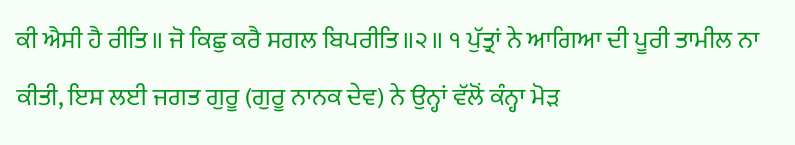ਕੀ ਐਸੀ ਹੈ ਰੀਤਿ॥ ਜੋ ਕਿਛੁ ਕਰੈ ਸਗਲ ਬਿਪਰੀਤਿ॥੨॥ ੧ ਪੁੱਤ੍ਰਾਂ ਨੇ ਆਗਿਆ ਦੀ ਪੂਰੀ ਤਾਮੀਲ ਨਾ ਕੀਤੀ, ਇਸ ਲਈ ਜਗਤ ਗੁਰੂ (ਗੁਰੂ ਨਾਨਕ ਦੇਵ) ਨੇ ਉਨ੍ਹਾਂ ਵੱਲੋਂ ਕੰਨ੍ਹਾ ਮੋੜ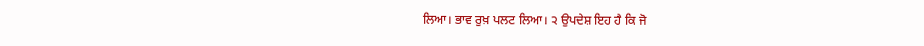ਲਿਆ। ਭਾਵ ਰੁਖ਼ ਪਲਟ ਲਿਆ। ੨ ਉਪਦੇਸ਼ ਇਹ ਹੈ ਕਿ ਜੋ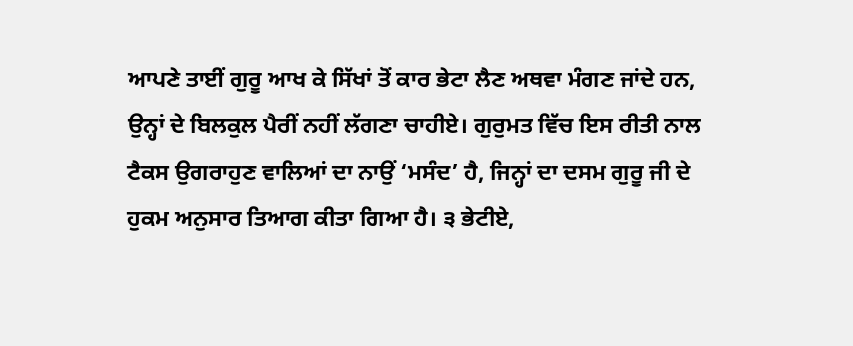ਆਪਣੇ ਤਾਈਂ ਗੁਰੂ ਆਖ ਕੇ ਸਿੱਖਾਂ ਤੋਂ ਕਾਰ ਭੇਟਾ ਲੈਣ ਅਥਵਾ ਮੰਗਣ ਜਾਂਦੇ ਹਨ, ਉਨ੍ਹਾਂ ਦੇ ਬਿਲਕੁਲ ਪੈਰੀਂ ਨਹੀਂ ਲੱਗਣਾ ਚਾਹੀਏ। ਗੁਰੁਮਤ ਵਿੱਚ ਇਸ ਰੀਤੀ ਨਾਲ ਟੈਕਸ ਉਗਰਾਹੁਣ ਵਾਲਿਆਂ ਦਾ ਨਾਉਂ ‘ਮਸੰਦ’ ਹੈ, ਜਿਨ੍ਹਾਂ ਦਾ ਦਸਮ ਗੁਰੂ ਜੀ ਦੇ ਹੁਕਮ ਅਨੁਸਾਰ ਤਿਆਗ ਕੀਤਾ ਗਿਆ ਹੈ। ੩ ਭੇਟੀਏ,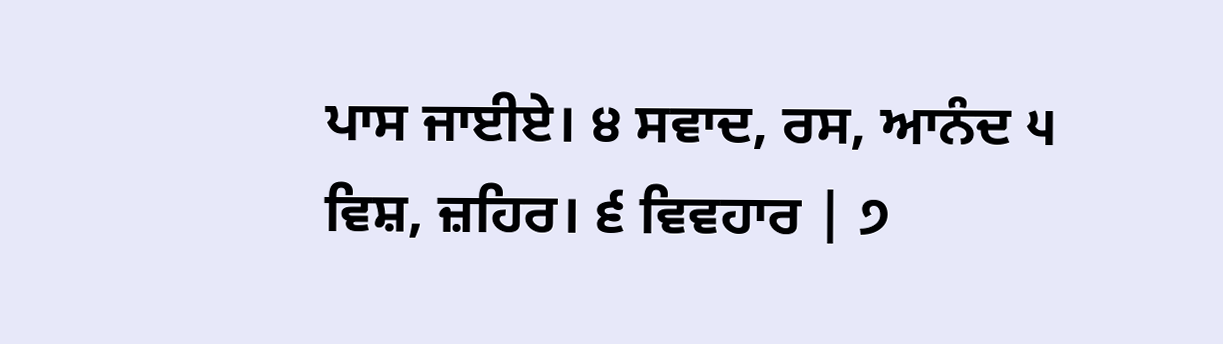ਪਾਸ ਜਾਈਏ। ੪ ਸਵਾਦ, ਰਸ, ਆਨੰਦ ੫ ਵਿਸ਼, ਜ਼ਹਿਰ। ੬ ਵਿਵਹਾਰ | ੭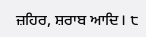ਜ਼ਹਿਰ, ਸ਼ਰਾਬ ਆਦਿ। ੮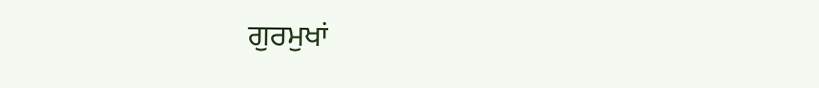ਗੁਰਮੁਖਾਂ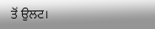ਤੋਂ ਉਲਟ।